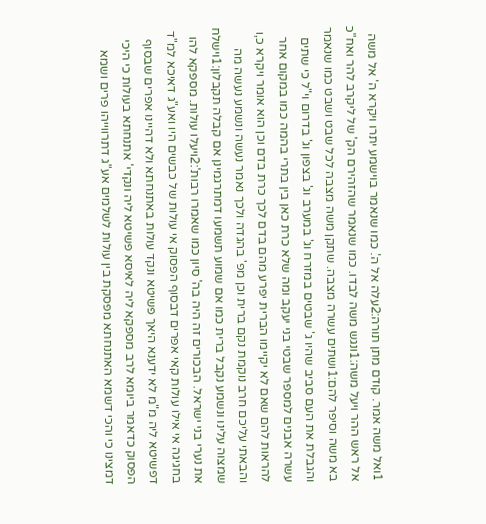1ואל משה אמר. קודם מתן תורה:2עלה אל ה'. כמו שנאמר בוישמע יתרו ויקרא ה' אל משה אל ראש ההר ויעל משה:1ונגש משה לבדו. כמו שנאמר שהזהירם הק' של ליקרב להר ואח"כ בא משה וסיפר להם:1ושתים עשרה מצבה. שתקן משה מצבה לכל שבט ושבט כמו שנאמר והגבלת את העם סביב שהיו ג' שבטים במזרח וג' במערב וג' בצפון וג' בדרום וי"ל כי שתים עשרה אבנים למספר שבטי בני יעקב ומה שלא כרת כאן בין בתרי בהמה כמו במקום אחר להראות להם שאם לא יקיימו הברית יפרע מהם בדם לכך כרת בדם וכן הוא אומר ויקרא כ,ו והבאתי עליכם חרב נוקמת נקם ברית וכן מפ' בהגדה ולכך נאמר נעשה ונשמע נעשה מה שמצוה עלינו ונשמע נקבל ברית כמו אם שמוע תשמעו דמתרגמינן אם קבלה תקבלון:1וישלח את נערי בני ישראל. הבכורים זה היה בה' סיון כמו שאמרו רבות':2ויעלו עולות. מספקא להו בחגיגה אי אילו עולות קאי אפרים דבסוף הפסוק אי עולות של כבשים היו ואע"ג דאיכא למ"ד דפשיטא ליה מ"מ לא ידענא היאך פשיטא ונקד עולות באתנחתא ולא דהיינו אפרים שבסוף הפסוק כדאמר ביומא לרב מספקא ליה לאיסא פשיטא ליה ונקדי' אתנחתא בעולות כי היכי דמצינו כי והכי דשמא האתנחתא מפסקת בין עולות לשלמים אע"ג דתרווייהו פרים ושמא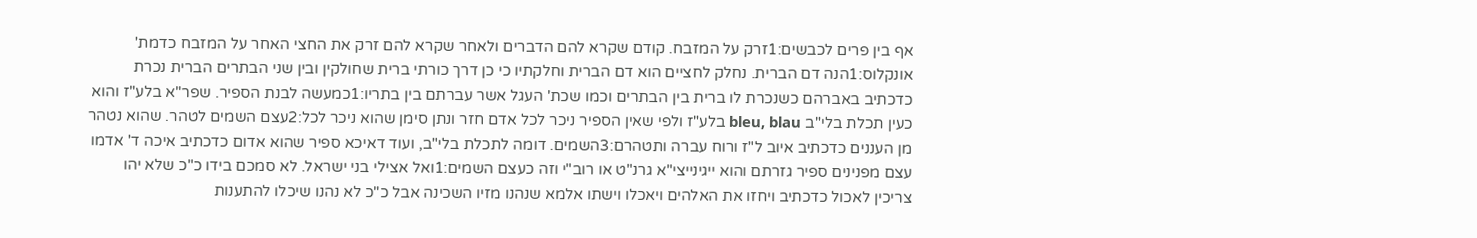אף בין פרים לכבשים:1זרק על המזבח. קודם שקרא להם הדברים ולאחר שקרא להם זרק את החצי האחר על המזבח כדמת' אונקלוס:1הנה דם הברית. נחלק לחציים הוא דם הברית וחלקתיו כי כן דרך כורתי ברית שחולקין ובין שני הבתרים הברית נכרת כדכתיב באברהם כשנכרת לו ברית בין הבתרים וכמו שכת' העגל אשר עברתם בין בתריו:1כמעשה לבנת הספיר. שפר"א בלע"ז והוא כעין תכלת בלי"ב bleu, blau בלע"ז ולפי שאין הספיר ניכר לכל אדם חזר ונתן סימן שהוא ניכר לכל:2עצם השמים לטהר. שהוא נטהר מן העננים כדכתיב איוב ל"ז ורוח עברה ותטהרם:3השמים. דומה לתכלת בלי"ב, ועוד דאיכא ספיר שהוא אדום כדכתיב איכה ד' אדמו עצם מפנינים ספיר גזרתם והוא ייגינייצי"א גרנ"ט או רוב"י וזה כעצם השמים:1ואל אצילי בני ישראל. לא סמכם בידו כ"כ שלא יהו צריכין לאכול כדכתיב ויחזו את האלהים ויאכלו וישתו אלמא שנהנו מזיו השכינה אבל כ"כ לא נהנו שיכלו להתענות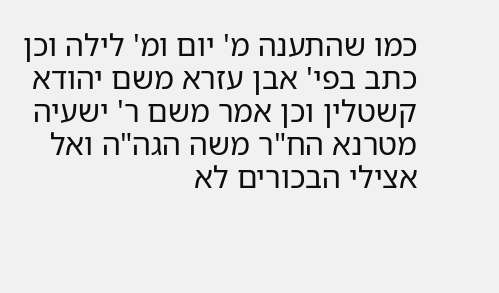כמו שהתענה מ' יום ומ' לילה וכן כתב בפי' אבן עזרא משם יהודא קשטלין וכן אמר משם ר' ישעיה מטרנא הח"ר משה הגה"ה ואל אצילי הבכורים לא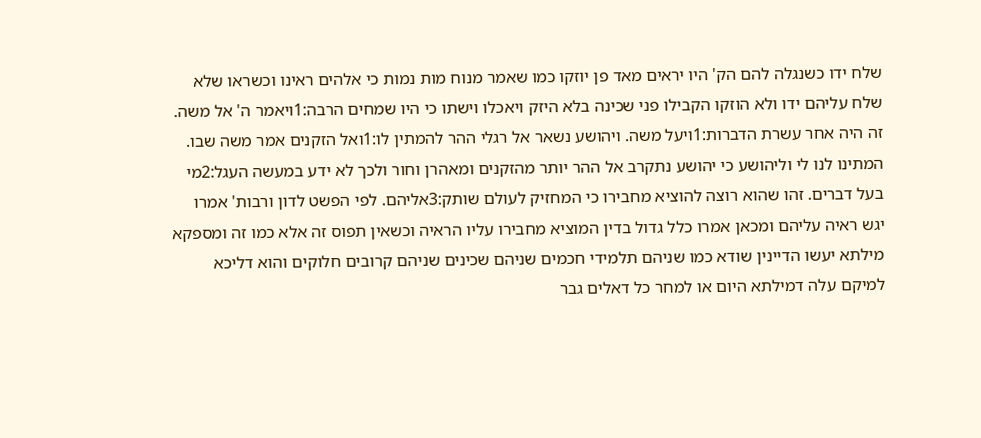שלח ידו כשנגלה להם הק' היו יראים מאד פן יוזקו כמו שאמר מנוח מות נמות כי אלהים ראינו וכשראו שלא שלח עליהם ידו ולא הוזקו הקבילו פני שכינה בלא היזק ויאכלו וישתו כי היו שמחים הרבה:1ויאמר ה' אל משה. זה היה אחר עשרת הדברות:1ויעל משה. ויהושע נשאר אל רגלי ההר להמתין לו:1ואל הזקנים אמר משה שבו. המתינו לנו לי וליהושע כי יהושע נתקרב אל ההר יותר מהזקנים ומאהרן וחור ולכך לא ידע במעשה העגל:2מי בעל דברים. זהו שהוא רוצה להוציא מחבירו כי המחזיק לעולם שותק:3אליהם. לפי הפשט לדון ורבות' אמרו יגש ראיה עליהם ומכאן אמרו כלל גדול בדין המוציא מחבירו עליו הראיה וכשאין תפוס זה אלא כמו זה ומספקא מילתא יעשו הדיינין שודא כמו שניהם תלמידי חכמים שניהם שכינים שניהם קרובים חלוקים והוא דליכא למיקם עלה דמילתא היום או למחר כל דאלים גבר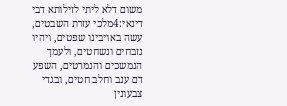משום דלא ליתי לזילותא דבי דינאי:4מלכי עזרת השבטים, עשה באויבינו שפטים, ויהיו נזבחים ונשחטים, ולעמך הנמשכים והנמרטים, השפע דם ענב וחלב חטים, ובגדי צבעונין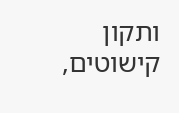ותקון קישוטים,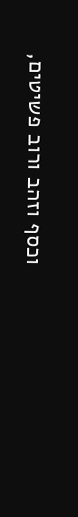וכסף וזהב ורוב פשיטים,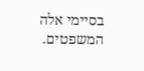בסיימי אלה המשפטים.